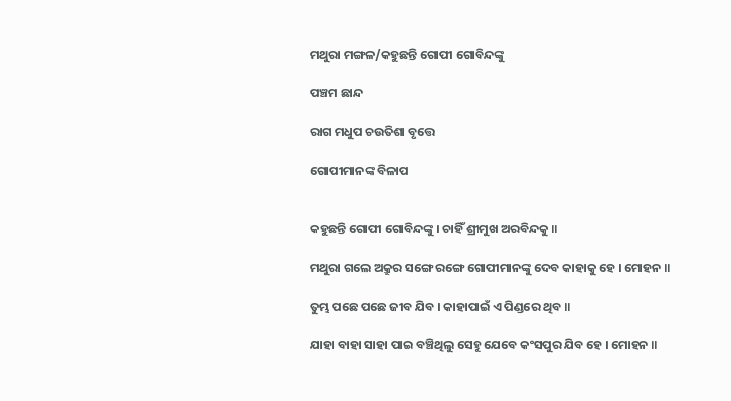ମଥୁରା ମଙ୍ଗଳ/କହୁଛନ୍ତି ଗୋପୀ ଗୋବିନ୍ଦଙ୍କୁ

ପଞ୍ଚମ ଛାନ୍ଦ

ରାଗ ମଧୁପ ଚଉତିଶା ବୃତ୍ତେ

ଗୋପୀମାନଙ୍କ ବିଳାପ


କହୁଛନ୍ତି ଗୋପୀ ଗୋବିନ୍ଦଙ୍କୁ । ଚାହିଁ ଶ୍ରୀମୁଖ ଅରବିନ୍ଦକୁ ॥

ମଥୁରା ଗଲେ ଅକ୍ରୁର ସଙ୍ଗେ ରଙ୍ଗେ ଗୋପୀମାନଙ୍କୁ ଦେବ କାହାକୁ ହେ । ମୋହନ ॥

ତୁମ୍ଭ ପଛେ ପଛେ ଜୀବ ଯିବ । କାହାପାଇଁ ଏ ପିଣ୍ଡରେ ଥିବ ॥

ଯାହା ବାହା ସାହା ପାଇ ବଞ୍ଚିଥିଲୁ ସେହୁ ଯେବେ କଂସପୁର ଯିବ ହେ । ମୋହନ ॥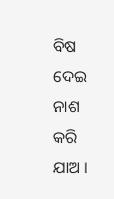ବିଷ ଦେଇ ନାଶ କରି ଯାଅ ।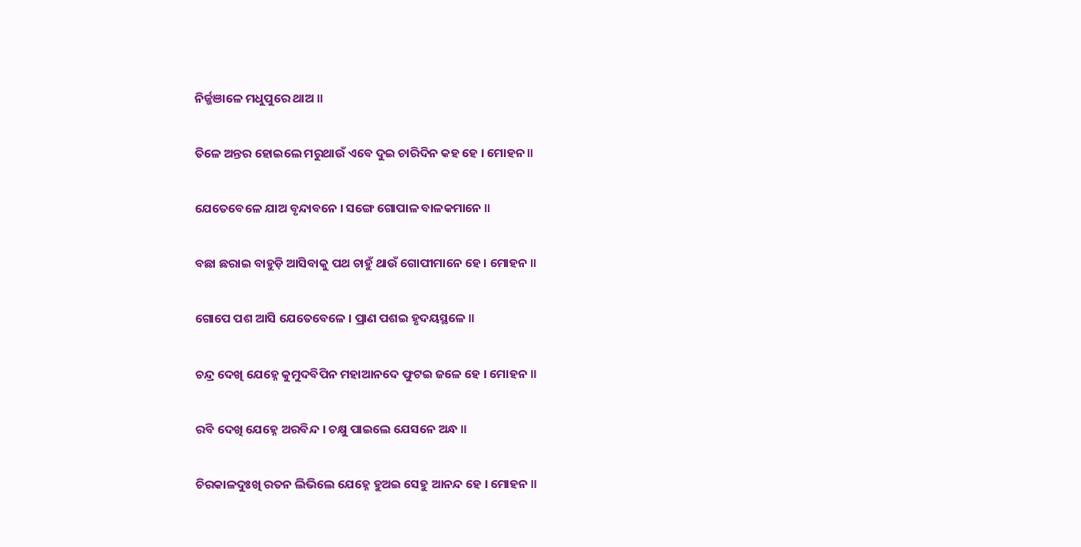ନିର୍ଜ୍ଜଞାଳେ ମଧୁପୁରେ ଥାଅ ॥

ତିଳେ ଅନ୍ତର ହୋଇଲେ ମରୁଥାଉଁ ଏବେ ଦୁଇ ଚାରିଦିନ କହ ହେ । ମୋହନ ॥

ଯେତେବେଳେ ଯାଅ ବୃନ୍ଦାବନେ । ସଙ୍ଗେ ଗୋପାଳ ବାଳକମାନେ ॥

ବଛା ଛରାଇ ବାହୁଡ଼ି ଆସିବାକୁ ପଥ ଚାହୁଁ ଥାଉଁ ଗୋପୀମାନେ ହେ । ମୋହନ ॥

ଗୋପେ ପଶ ଆସି ଯେତେବେଳେ । ପ୍ରାଣ ପଶଇ ହୃଦୟସ୍ଥଳେ ॥

ଚନ୍ଦ୍ର ଦେଖି ଯେହ୍ନେ କୁମୁଦବିପିନ ମହାଆନଦେ ଫୁଟଇ ଜଳେ ହେ । ମୋହନ ॥

ରବି ଦେଖି ଯେହ୍ନେ ଅରବିନ୍ଦ । ଚକ୍ଷୁ ପାଇଲେ ଯେସନେ ଅନ୍ଧ ॥

ଚିରକାଳଦୁଃଖି ରତନ ଲିଭିଲେ ଯେହ୍ନେ ହୁଅଇ ସେହୁ ଆନନ୍ଦ ହେ । ମୋହନ ॥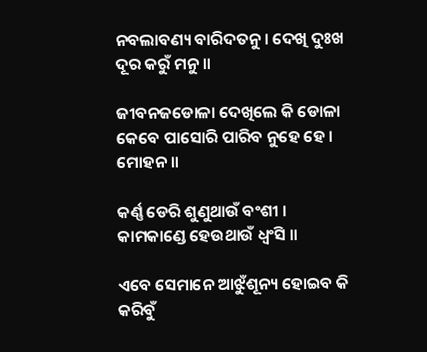ନବଲାବଣ୍ୟ ବାରିଦତନୁ । ଦେଖି ଦୁଃଖ ଦୂର କରୁଁ ମନୁ ॥

ଜୀବନଜଡୋଳା ଦେଖିଲେ କି ଡୋଳା କେବେ ପାସୋରି ପାରିବ ନୁହେ ହେ । ମୋହନ ॥

କର୍ଣ୍ଣ ଡେରି ଶୁଣୁଥାଉଁ ବଂଶୀ । କାମକାଣ୍ଡେ ହେଉଥାଉଁ ଧ୍ବଂସି ॥

ଏବେ ସେମାନେ ଆଝୁଁଶୂନ୍ୟ ହୋଇବ କି କରିବୁଁ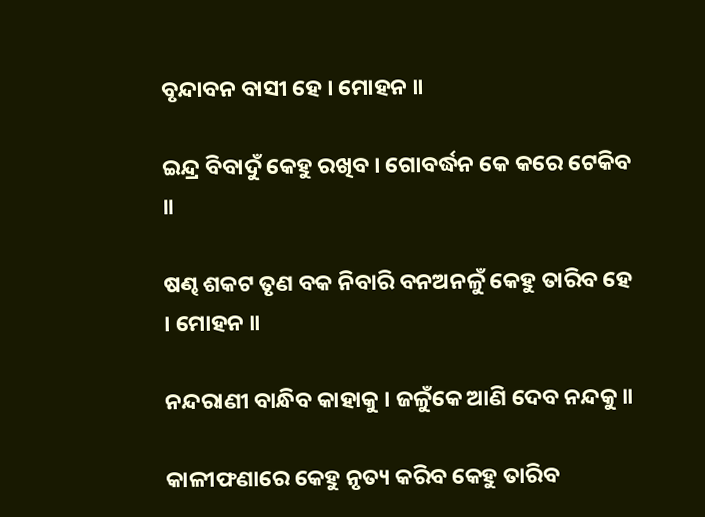ବୃନ୍ଦାବନ ବାସୀ ହେ । ମୋହନ ॥

ଇନ୍ଦ୍ର ବିବାଦୁଁ କେହୁ ରଖିବ । ଗୋବର୍ଦ୍ଧନ କେ କରେ ଟେକିବ ॥

ଷଣ୍ଢ ଶକଟ ତୃଣ ବକ ନିବାରି ବନଅନଳୁଁ କେହୁ ତାରିବ ହେ । ମୋହନ ॥

ନନ୍ଦରାଣୀ ବାନ୍ଧିବ କାହାକୁ । ଜଳୁଁକେ ଆଣି ଦେବ ନନ୍ଦକୁ ॥

କାଳୀଫଣାରେ କେହୁ ନୃତ୍ୟ କରିବ କେହୁ ତାରିବ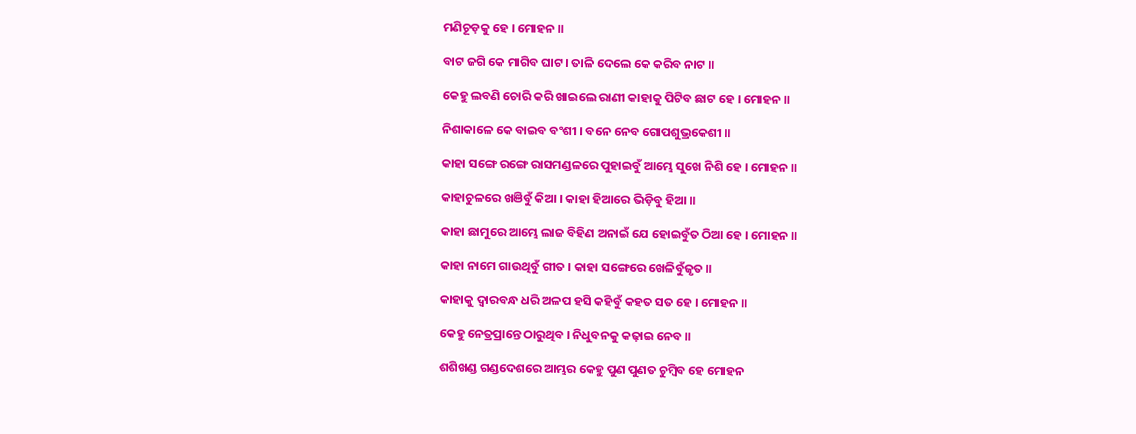ମଣିଚୂଡ଼କୁ ହେ । ମୋହନ ॥

ବାଟ ଜଗି କେ ମାଗିବ ଘାଟ । ତାଳି ଦେଲେ କେ କରିବ ନାଟ ॥

କେହୁ ଲବଣି ଚୋରି କରି ଖାଇଲେ ରାଣୀ କାହାକୁ ପିଟିବ ଛାଟ ହେ । ମୋହନ ॥

ନିଶାକାଳେ କେ ବାଇବ ବଂଶୀ । ବନେ ନେବ ଗୋପଶୁଭ୍ରକେଶୀ ॥

କାହା ସଙ୍ଗେ ରଙ୍ଗେ ରାସମଣ୍ଡଳରେ ପୁହାଇବୁଁ ଆମ୍ଭେ ସୁଖେ ନିଶି ହେ । ମୋହନ ॥

କାହାଚୁଳରେ ଖଞିବୁଁ କିଆ । କାହା ହିଆରେ ଭିଡ଼ିବୁ ହିଆ ॥

କାହା ଛାମୁରେ ଆମ୍ଭେ ଲାଜ ବିହିଣ ଅନାଇଁ ଯେ ହୋଇବୁଁତ ଠିଆ ହେ । ମୋହନ ॥

କାହା ନାମେ ଗାଉଥିବୁଁ ଗୀତ । କାହା ସଙ୍ଗେରେ ଖେଳିବୁଁଜୃତ ॥

କାହାକୁ ଦ୍ବାରବନ୍ଧ ଧରି ଅଳପ ହସି କହିବୁଁ କହତ ସତ ହେ । ମୋହନ ॥

କେହୁ ନେତ୍ରପ୍ରାନ୍ତେ ଠାରୁଥିବ । ନିଧୁବନକୁ କଢ଼ାଇ ନେବ ॥

ଶଶିଖଣ୍ଡ ଗଣ୍ଡଦେଶରେ ଆମ୍ଭର କେହୁ ପୁଣ ପୁଣତ ଚୁମ୍ବିବ ହେ ମୋହନ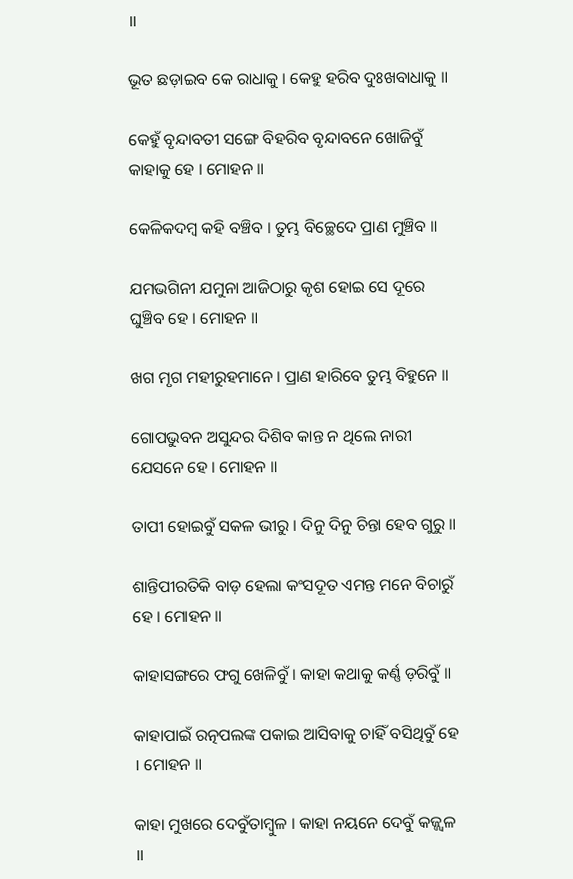॥

ଭୂତ ଛଡ଼ାଇବ କେ ରାଧାକୁ । କେହୁ ହରିବ ଦୁଃଖବାଧାକୁ ॥

କେହୁଁ ବୃନ୍ଦାବତୀ ସଙ୍ଗେ ବିହରିବ ବୃନ୍ଦାବନେ ଖୋଜିବୁଁ କାହାକୁ ହେ । ମୋହନ ॥

କେଳିକଦମ୍ବ କହି ବଞ୍ଚିବ । ତୁମ୍ଭ ବିଚ୍ଛେଦେ ପ୍ରାଣ ମୁଞ୍ଚିବ ॥

ଯମଭଗିନୀ ଯମୁନା ଆଜିଠାରୁ କୃଶ ହୋଇ ସେ ଦୂରେ ଘୁଞ୍ଚିବ ହେ । ମୋହନ ॥

ଖଗ ମୃଗ ମହୀରୁହମାନେ । ପ୍ରାଣ ହାରିବେ ତୁମ୍ଭ ବିହୁନେ ॥

ଗୋପଭୁବନ ଅସୁନ୍ଦର ଦିଶିବ କାନ୍ତ ନ ଥିଲେ ନାରୀ ଯେସନେ ହେ । ମୋହନ ॥

ତାପୀ ହୋଇବୁଁ ସକଳ ଭୀରୁ । ଦିନୁ ଦିନୁ ଚିନ୍ତା ହେବ ଗୁରୁ ॥

ଶାନ୍ତିପୀରତିକି ବାଡ଼ ହେଲା କଂସଦୂତ ଏମନ୍ତ ମନେ ବିଚାରୁଁ ହେ । ମୋହନ ॥

କାହାସଙ୍ଗରେ ଫଗୁ ଖେଳିବୁଁ । କାହା କଥାକୁ କର୍ଣ୍ଣ ଡ଼ରିବୁଁ ॥

କାହାପାଇଁ ରତ୍ନପଲଙ୍କ ପକାଇ ଆସିବାକୁ ଚାହିଁ ବସିଥିବୁଁ ହେ । ମୋହନ ॥

କାହା ମୁଖରେ ଦେବୁଁତାମ୍ବୁଳ । କାହା ନୟନେ ଦେବୁଁ କଜ୍ଜ୍ୱଳ ॥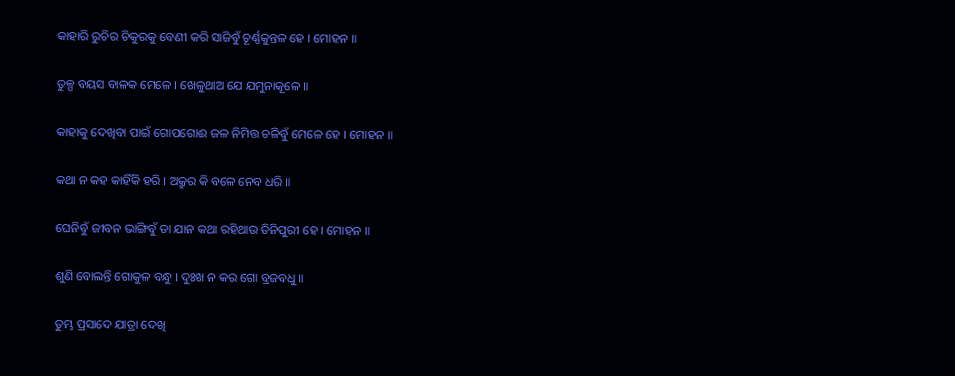କାହାରି ରୁଚିର ଚିକୁରକୁ ବେଣୀ କରି ସାଜିବୁଁ ଚୂର୍ଣ୍ଣକୁନ୍ତଳ ହେ । ମୋହନ ॥

ତୁଳ୍ପ ବୟସ ବାଳକ ମେଳେ । ଖେଳୁଥାଅ ଯେ ଯମୁନାକୂଳେ ॥

କାହାକୁ ଦେଖିବା ପାଇଁ ଗୋପଗୋଈ ଜଳ ନିମିତ୍ତ ଚଳିବୁଁ ମେଳେ ହେ । ମୋହନ ॥

କଥା ନ କହ କାହିଁକି ହରି । ଅକ୍ରୁର କି ବଳେ ନେବ ଧରି ॥

ଘେନିବୁଁ ଜୀବନ ଭାଙ୍ଗିବୁଁ ତା ଯାନ କଥା ରହିଥାଉ ତିନିପୁରୀ ହେ । ମୋହନ ॥

ଶୁଣି ବୋଲନ୍ତି ଗୋକୁଳ ବନ୍ଧୁ । ଦୁଃଖ ନ କର ଗୋ ବ୍ରଜବଧୁ ॥

ତୁମ୍ଭ ପ୍ରସାଦେ ଯାତ୍ରା ଦେଖି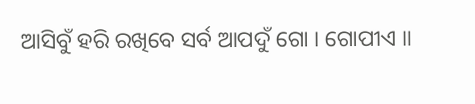ଆସିବୁଁ ହରି ରଖିବେ ସର୍ବ ଆପଦୁଁ ଗୋ । ଗୋପୀଏ ॥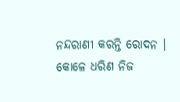ନନ୍ଦରାଣୀ କରନ୍ତି ରୋଦନ । କୋଳେ ଧରିଣ ନିଜ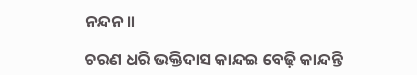ନନ୍ଦନ ॥

ଚରଣ ଧରି ଭକ୍ତିଦାସ କାନ୍ଦଇ ବେଢ଼ି କାନ୍ଦନ୍ତି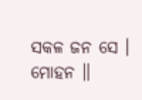ସକଳ ଜନ ସେ । ମୋହନ ॥